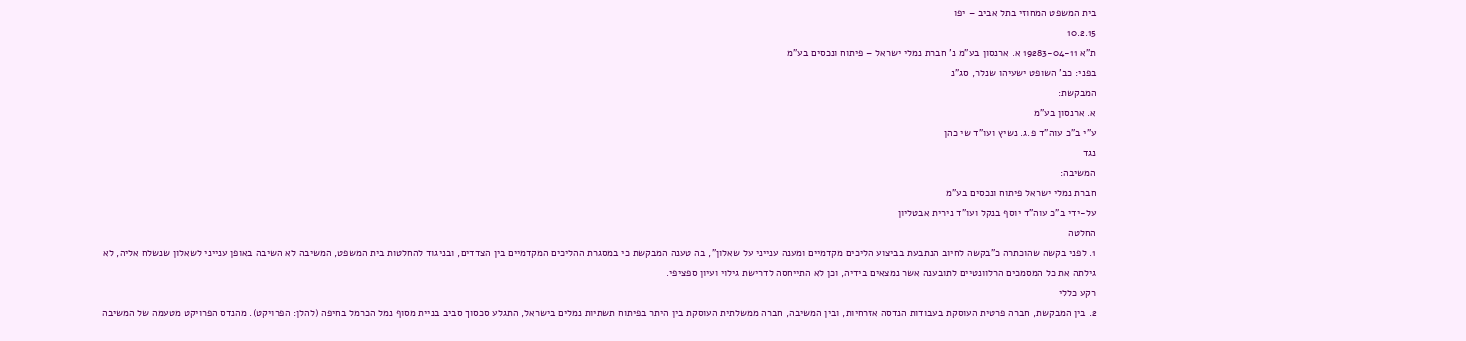בית המשפט המחוזי בתל אביב – יפו
10.2.15
ת"א 19283-04-11 א. ארנסון בע"מ נ' חברת נמלי ישראל – פיתוח ונכסים בע"מ
בפני: כב' השופט ישעיהו שנלר, סג"נ
המבקשת:
א. ארנסון בע"מ
ע"י ב"כ עוה"ד פ.ג. נשיץ ועו"ד שי כהן
נגד
המשיבה:
חברת נמלי ישראל פיתוח ונכסים בע"מ
על-ידי ב"כ עוה"ד יוסף בנקל ועו"ד נירית אבטליון
החלטה
1. לפני בקשה שהוכתרה כ"בקשה לחיוב הנתבעת בביצוע הליכים מקדמיים ומענה ענייני על שאלון", בה טענה המבקשת כי במסגרת ההליכים המקדמיים בין הצדדים, ובניגוד להחלטות בית המשפט, המשיבה לא השיבה באופן ענייני לשאלון שנשלח אליה, לא גילתה את כל המסמכים הרלוונטיים לתובענה אשר נמצאים בידיה, וכן לא התייחסה לדרישת גילוי ועיון ספציפי.
רקע כללי
2. בין המבקשת, חברה פרטית העוסקת בעבודות הנדסה אזרחיות, ובין המשיבה, חברה ממשלתית העוסקת בין היתר בפיתוח תשתיות נמלים בישראל, התגלע סכסוך סביב בניית מסוף נמל הכרמל בחיפה (להלן: הפרויקט). מהנדס הפרויקט מטעמה של המשיבה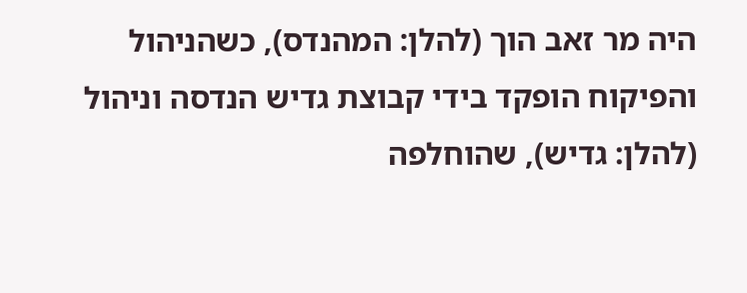היה מר זאב הוך (להלן: המהנדס), כשהניהול והפיקוח הופקד בידי קבוצת גדיש הנדסה וניהול (להלן: גדיש), שהוחלפה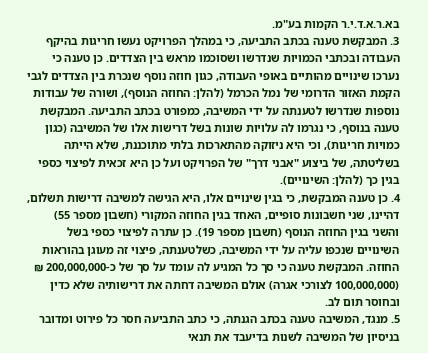בא.ר.א.ד.י.ר הקמות בע"מ.
3. המבקשת טענה בכתב התביעה, כי במהלך הפרויקט נעשו חריגות בהיקף העבודה ובכתבי הכמויות שנדרשו ושסוכמו מראש בין הצדדים. כן טענה כי נערכו שינויים מהותיים באופי העבודה, כגון חוזה נוסף שנכרת בין הצדדים לגבי הקמת האזור הדרומי של נמל הכרמל (להלן: החוזה הנוסף), ושורה של עבודות נוספות שנדרשו לטענתה על ידי המשיבה, כמפורט בכתב התביעה. המבקשת טענה בנוסף, כי נגרמו לה עלויות שונות בשל דרישות אלו של המשיבה (כגון כמויות חריגות), וכי היא ניזוקה מהתארכות בלתי מתוכננת, שלא הייתה בשליטתה, של ביצוע "אבני דרך" של הפרויקט ועל כן היא זכאית לפיצוי כספי בגין כך (להלן: השינויים).
4. כן טענה המבקשת, כי בגין שינויים אלו, היא הגישה למשיבה דרישות תשלום, דהיינו, שני חשבונות סופיים, האחד בגין החוזה המקורי (חשבון מספר 55) והשני בגין החוזה הנוסף (חשבון מספר 19). כן עתרה לפיצוי כספי בשל השינויים שנכפו עליה על ידי המשיבה, כשלטענתה, פיצוי זה מעוגן בהוראות החוזה. המבקשת טענה כי סך כל המגיע לה עומד על סך של כ-200,000,000 ₪ (100,000,000 לצורכי אגרה) אולם המשיבה דחתה את דרישותיה שלא כדין ובחוסר תום לב.
5. מנגד, המשיבה טענה בכתב הגנתה, כי כתב התביעה חסר כל פירוט ומדובר בניסיון של המשיבה לשנות בדיעבד את תנאי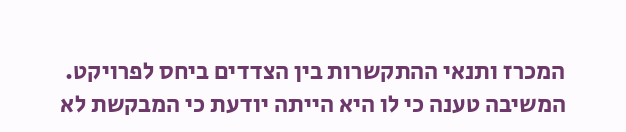המכרז ותנאי ההתקשרות בין הצדדים ביחס לפרויקט. המשיבה טענה כי לו היא הייתה יודעת כי המבקשת לא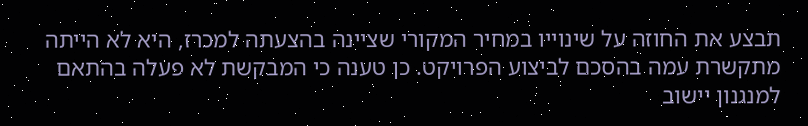תבצע את החוזה על שינוייו במחיר המקורי שציינה בהצעתה למכרז, היא לא הייתה מתקשרת עמה בהסכם לביצוע הפרויקט. כן טענה כי המבקשת לא פעלה בהתאם למנגנון יישוב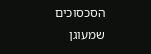הסכסוכים שמעוגן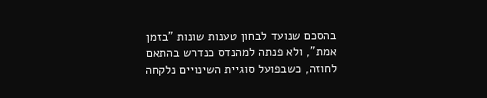בהסכם שנועד לבחון טענות שונות "בזמן אמת", ולא פנתה למהנדס כנדרש בהתאם לחוזה, כשבפועל סוגיית השינויים נלקחה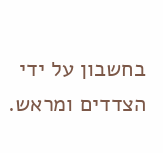בחשבון על ידי הצדדים ומראש.